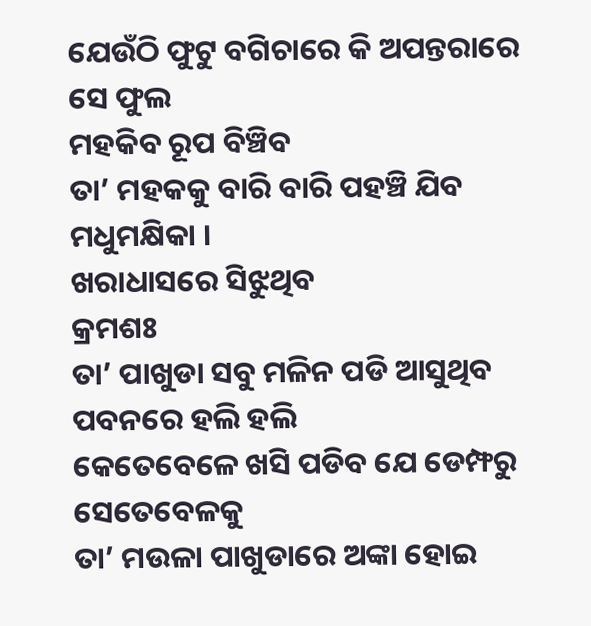ଯେଉଁଠି ଫୁଟୁ ବଗିଚାରେ କି ଅପନ୍ତରାରେ
ସେ ଫୁଲ
ମହକିବ ରୂପ ବିଞ୍ଚିବ
ତା’ ମହକକୁ ବାରି ବାରି ପହଞ୍ଚି ଯିବ ମଧୁମକ୍ଷିକା ।
ଖରାଧାସରେ ସିଝୁଥିବ
କ୍ରମଶଃ
ତା’ ପାଖୁଡା ସବୁ ମଳିନ ପଡି ଆସୁଥିବ
ପବନରେ ହଲି ହଲି
କେତେବେଳେ ଖସି ପଡିବ ଯେ ଡେମ୍ଫରୁ
ସେତେବେଳକୁ
ତା’ ମଉଳା ପାଖୁଡାରେ ଅଙ୍କା ହୋଇ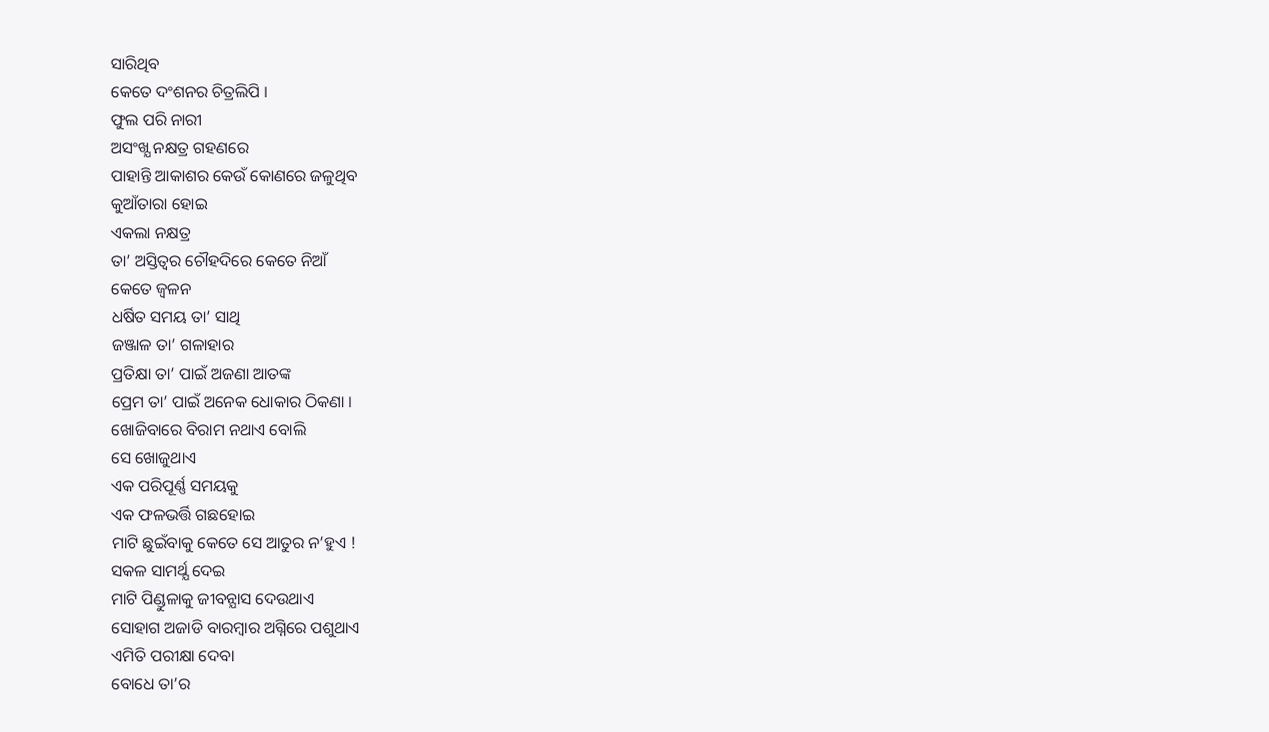ସାରିଥିବ
କେତେ ଦଂଶନର ଚିତ୍ରଲିପି ।
ଫୁଲ ପରି ନାରୀ
ଅସଂଖ୍ଯ ନକ୍ଷତ୍ର ଗହଣରେ
ପାହାନ୍ତି ଆକାଶର କେଉଁ କୋଣରେ ଜଳୁଥିବ
କୁଆଁତାରା ହୋଇ
ଏକଲା ନକ୍ଷତ୍ର
ତା’ ଅସ୍ତିତ୍ୱର ଚୌହଦିରେ କେତେ ନିଆଁ
କେତେ ଜ୍ୱଳନ
ଧର୍ଷିତ ସମୟ ତା’ ସାଥି
ଜଞ୍ଜାଳ ତା’ ଗଳାହାର
ପ୍ରତିକ୍ଷା ତା’ ପାଇଁ ଅଜଣା ଆତଙ୍କ
ପ୍ରେମ ତା’ ପାଇଁ ଅନେକ ଧୋକାର ଠିକଣା ।
ଖୋଜିବାରେ ବିରାମ ନଥାଏ ବୋଲି
ସେ ଖୋଜୁଥାଏ
ଏକ ପରିପୂର୍ଣ୍ଣ ସମୟକୁ
ଏକ ଫଳଭର୍ତ୍ତି ଗଛହୋଇ
ମାଟି ଛୁଇଁବାକୁ କେତେ ସେ ଆତୁର ନ’ହୁଏ !
ସକଳ ସାମର୍ଥ୍ଯ ଦେଇ
ମାଟି ପିଣ୍ଡୁଳାକୁ ଜୀବନ୍ଯାସ ଦେଉଥାଏ
ସୋହାଗ ଅଜାଡି ବାରମ୍ବାର ଅଗ୍ନିରେ ପଶୁଥାଏ
ଏମିତି ପରୀକ୍ଷା ଦେବା
ବୋଧେ ତା’ର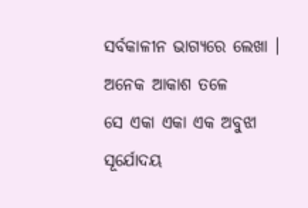ସର୍ବକାଳୀନ ଭାଗ୍ଯରେ ଲେଖା ।
ଅନେକ ଆକାଶ ତଳେ
ସେ ଏକା ଏକା ଏକ ଅବୁଝା ସୂର୍ଯୋଦୟ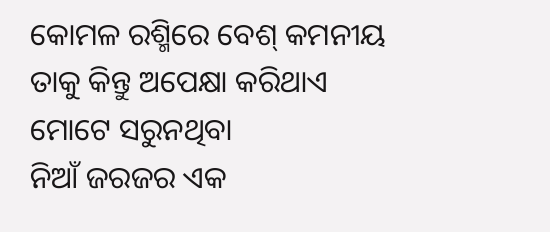କୋମଳ ରଶ୍ମିରେ ବେଶ୍ କମନୀୟ
ତାକୁ କିନ୍ତୁ ଅପେକ୍ଷା କରିଥାଏ ମୋଟେ ସରୁନଥିବା
ନିଆଁ ଜରଜର ଏକ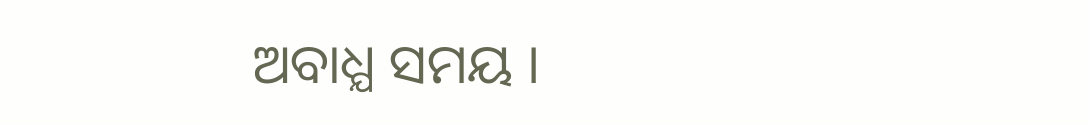ଅବାଧ୍ଯ ସମୟ ।